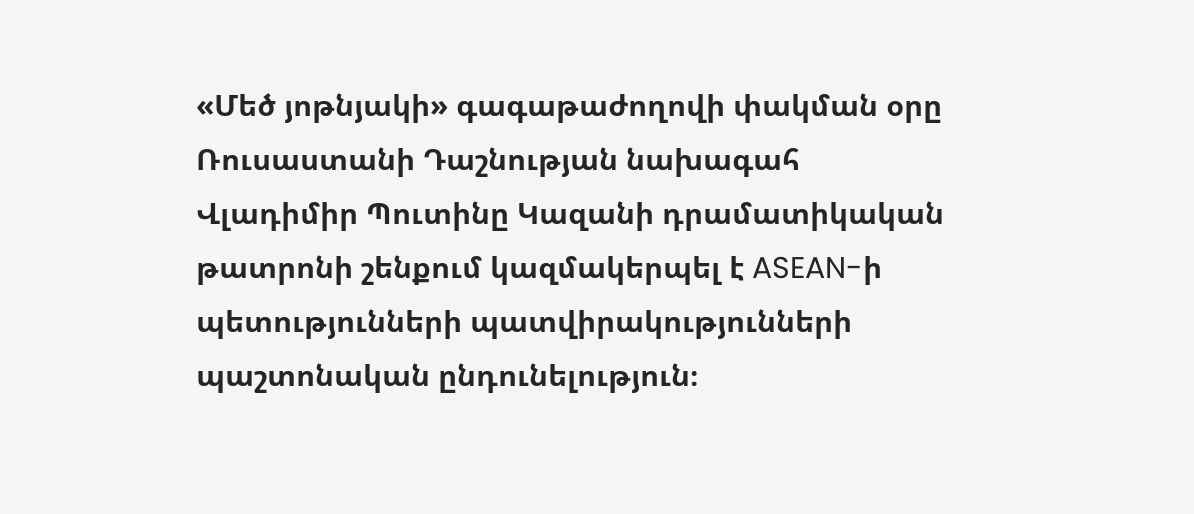«Մեծ յոթնյակի» գագաթաժողովի փակման օրը Ռուսաստանի Դաշնության նախագահ Վլադիմիր Պուտինը Կազանի դրամատիկական թատրոնի շենքում կազմակերպել է ASEAN-ի պետությունների պատվիրակությունների պաշտոնական ընդունելություն։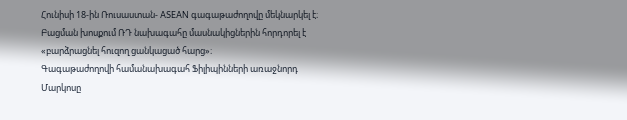Հունիսի 18-ին Ռուսաստան- ASEAN գագաթաժողովը մեկնարկել է։ Բացման խոսքում ՌԴ նախագահը մասնակիցներին հորդորել է «բարձրացնել հուզող ցանկացած հարց»։
Գագաթաժողովի համանախագահ Ֆիլիպինների առաջնորդ Մարկոսը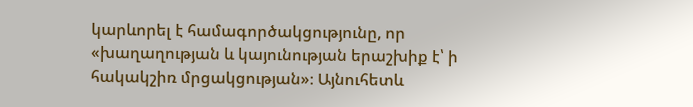կարևորել է համագործակցությունը, որ «խաղաղության և կայունության երաշխիք է՝ ի հակակշիռ մրցակցության»։ Այնուհետև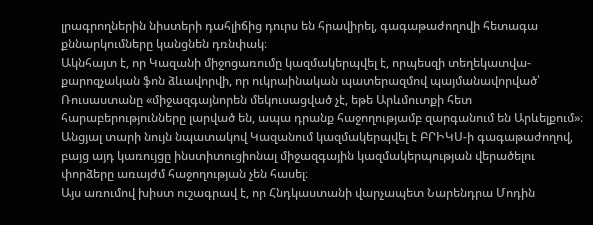լրագրողներին նիստերի դահլիճից դուրս են հրավիրել, գագաթաժողովի հետագա քննարկումները կանցնեն դռնփակ։
Ակնհայտ է, որ Կազանի միջոցառումը կազմակերպվել է, որպեսզի տեղեկատվա-քարոզչական ֆոն ձևավորվի, որ ուկրաինական պատերազմով պայմանավորված՝ Ռուսաստանը «միջազգայնորեն մեկուսացված չէ, եթե Արևմուտքի հետ հարաբերությունները լարված են, ապա դրանք հաջողությամբ զարգանում են Արևելքում»։
Անցյալ տարի նույն նպատակով Կազանում կազմակերպվել է ԲՐԻԿՍ-ի գագաթաժողով, բայց այդ կառույցը ինստիտուցիոնալ միջազգային կազմակերպության վերածելու փորձերը առայժմ հաջողության չեն հասել։
Այս առումով խիստ ուշագրավ է, որ Հնդկաստանի վարչապետ Նարենդրա Մոդին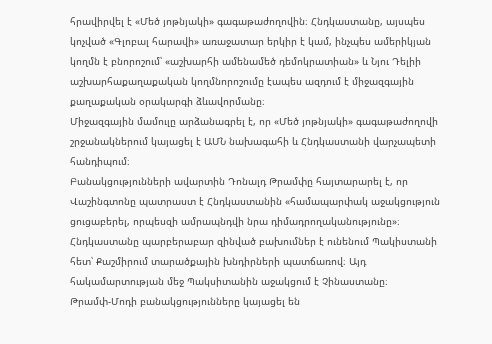հրավիրվել է «Մեծ յոթնյակի» գագաթաժողովին։ Հնդկաստանը, այսպես կոչված «Գլոբալ հարավի» առաջատար երկիր է կամ, ինչպես ամերիկյան կողմն է բնորոշում՝ «աշխարհի ամենամեծ դեմոկրատիան» և Նյու Դելիի աշխարհաքաղաքական կողմնորոշումը էապես ազդում է միջազգային քաղաքական օրակարգի ձևավորմանը։
Միջազգային մամուլը արձանագրել է, որ «Մեծ յոթնյակի» գագաթաժողովի շրջանակներում կայացել է ԱՄՆ նախագահի և Հնդկաստանի վարչապետի հանդիպում։
Բանակցությունների ավարտին Դոնալդ Թրամփը հայտարարել է, որ Վաշինգտոնը պատրաստ է Հնդկաստանին «համապարփակ աջակցություն ցուցաբերել, որպեսզի ամրապնդվի նրա դիմադրողականությունը»։
Հնդկաստանը պարբերաբար զինված բախումներ է ունենում Պակիստանի հետ՝ Քաշմիրում տարածքային խնդիրների պատճառով։ Այդ հակամարտության մեջ Պակսիտանին աջակցում է Չինաստանը։
Թրամփ-Մոդի բանակցությունները կայացել են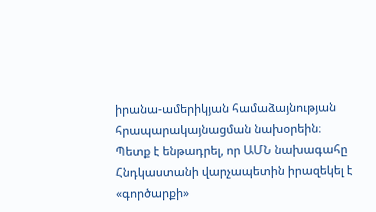իրանա-ամերիկյան համաձայնության հրապարակայնացման նախօրեին։ Պետք է ենթադրել, որ ԱՄՆ նախագահը Հնդկաստանի վարչապետին իրազեկել է «գործարքի»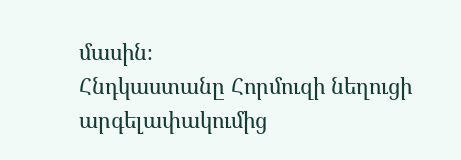մասին։
Հնդկաստանը Հորմուզի նեղուցի արգելափակումից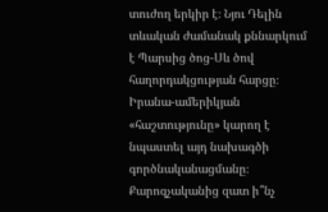տուժող երկիր է։ Նյու Դելին տևական ժամանակ քննարկում է Պարսից ծոց-Սև ծով հաղորդակցության հարցը։ Իրանա-ամերիկյան «հաշտությունը» կարող է նպաստել այդ նախագծի գործնականացմանը։
Քարոզչականից զատ ի՞նչ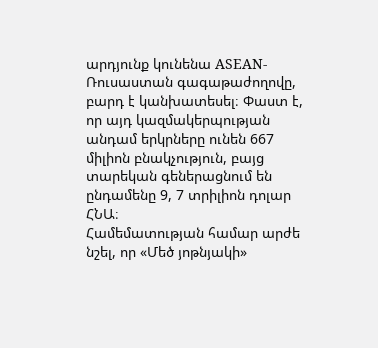արդյունք կունենա ASEAN-Ռուսաստան գագաթաժողովը, բարդ է կանխատեսել։ Փաստ է, որ այդ կազմակերպության անդամ երկրները ունեն 667 միլիոն բնակչություն, բայց տարեկան գեներացնում են ընդամենը 9, 7 տրիլիոն դոլար ՀՆԱ։
Համեմատության համար արժե նշել, որ «Մեծ յոթնյակի»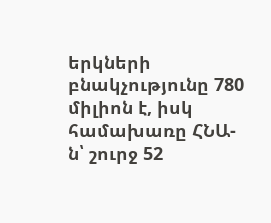երկների բնակչությունը 780 միլիոն է, իսկ համախառը ՀՆԱ-ն՝ շուրջ 52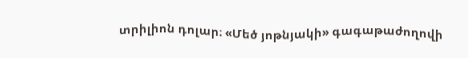տրիլիոն դոլար։ «Մեծ յոթնյակի» գագաթաժողովի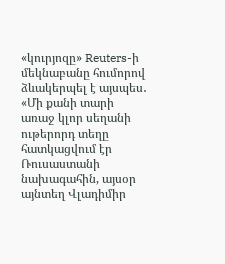«կուրյոզը» Reuters-ի մեկնաբանը հումորով ձևակերպել է այսպես․ «Մի քանի տարի առաջ կլոր սեղանի ութերորդ տեղը հատկացվում էր Ռուսաստանի նախագահին, այսօր այնտեղ Վլադիմիր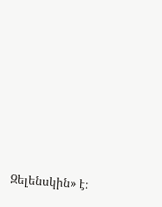Զելենսկին» է։